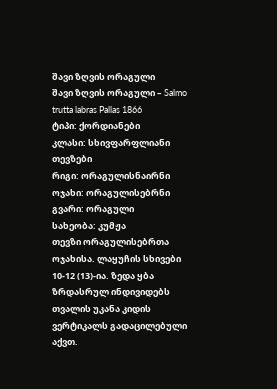შავი ზღვის ორაგული
შავი ზღვის ორაგული – Salmo trutta labras Pallas 1866
ტიპი: ქორდიანები
კლასი: სხივფარფლიანი თევზები
რიგი: ორაგულისნაირნი
ოჯახი: ორაგულისებრნი
გვარი: ორაგული
სახეობა: კუმჟა
თევზი ორაგულისებრთა ოჯახისა. ლაყუჩის სხივები 10-12 (13)-ია. ზედა ყბა ზრდასრულ ინდივიდებს თვალის უკანა კიდის ვერტიკალს გადაცილებული აქვთ.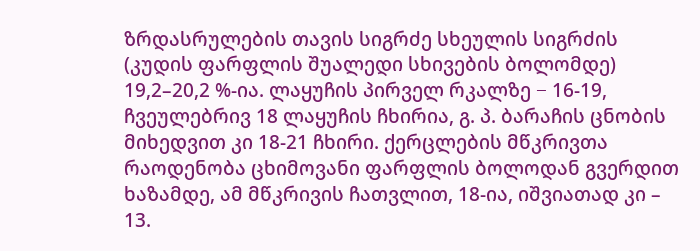ზრდასრულების თავის სიგრძე სხეულის სიგრძის (კუდის ფარფლის შუალედი სხივების ბოლომდე) 19,2–20,2 %-ია. ლაყუჩის პირველ რკალზე − 16-19, ჩვეულებრივ 18 ლაყუჩის ჩხირია, გ. პ. ბარაჩის ცნობის მიხედვით კი 18-21 ჩხირი. ქერცლების მწკრივთა რაოდენობა ცხიმოვანი ფარფლის ბოლოდან გვერდით ხაზამდე, ამ მწკრივის ჩათვლით, 18-ია, იშვიათად კი – 13.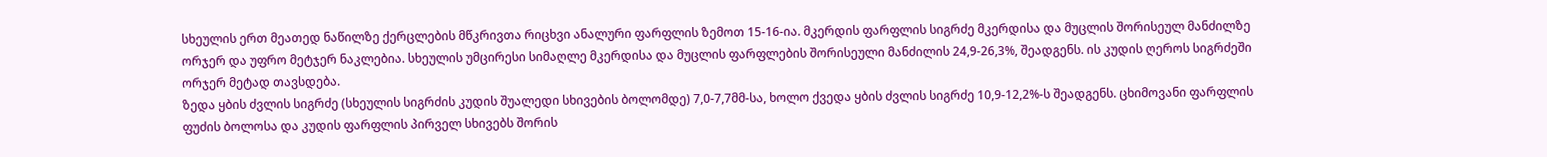სხეულის ერთ მეათედ ნაწილზე ქერცლების მწკრივთა რიცხვი ანალური ფარფლის ზემოთ 15-16-ია. მკერდის ფარფლის სიგრძე მკერდისა და მუცლის შორისეულ მანძილზე ორჯერ და უფრო მეტჯერ ნაკლებია. სხეულის უმცირესი სიმაღლე მკერდისა და მუცლის ფარფლების შორისეული მანძილის 24,9-26,3%, შეადგენს. ის კუდის ღეროს სიგრძეში ორჯერ მეტად თავსდება.
ზედა ყბის ძვლის სიგრძე (სხეულის სიგრძის კუდის შუალედი სხივების ბოლომდე) 7,0-7,7მმ-სა, ხოლო ქვედა ყბის ძვლის სიგრძე 10,9-12,2%-ს შეადგენს. ცხიმოვანი ფარფლის ფუძის ბოლოსა და კუდის ფარფლის პირველ სხივებს შორის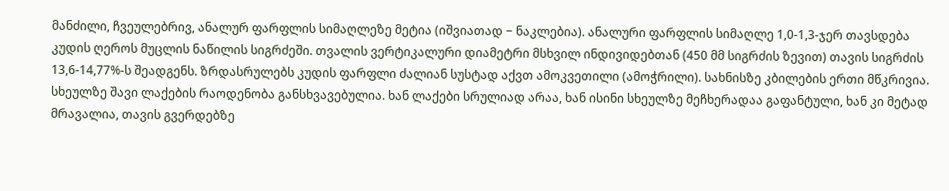მანძილი, ჩვეულებრივ, ანალურ ფარფლის სიმაღლეზე მეტია (იშვიათად − ნაკლებია). ანალური ფარფლის სიმაღლე 1,0-1,3-ჯერ თავსდება კუდის ღეროს მუცლის ნაწილის სიგრძეში. თვალის ვერტიკალური დიამეტრი მსხვილ ინდივიდებთან (450 მმ სიგრძის ზევით) თავის სიგრძის 13,6-14,77%-ს შეადგენს. ზრდასრულებს კუდის ფარფლი ძალიან სუსტად აქვთ ამოკვეთილი (ამოჭრილი). სახნისზე კბილების ერთი მწკრივია. სხეულზე შავი ლაქების რაოდენობა განსხვავებულია. ხან ლაქები სრულიად არაა, ხან ისინი სხეულზე მეჩხერადაა გაფანტული, ხან კი მეტად მრავალია, თავის გვერდებზე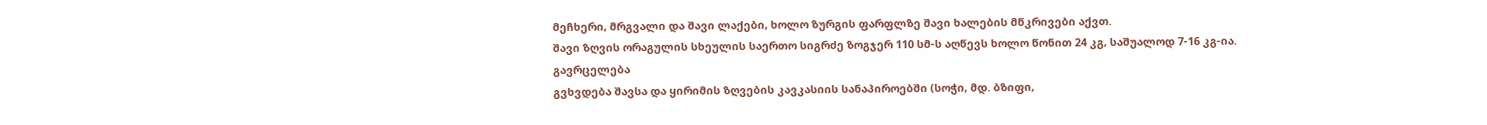მეჩხერი, მრგვალი და შავი ლაქები, ხოლო ზურგის ფარფლზე შავი ხალების მწკრივები აქვთ.
შავი ზღვის ორაგულის სხეულის საერთო სიგრძე ზოგჯერ 110 სმ-ს აღწევს ხოლო წონით 24 კგ, საშუალოდ 7-16 კგ-ია.
გავრცელება
გვხვდება შავსა და ყირიმის ზღვების კავკასიის სანაპიროებში (სოჭი, მდ. ბზიფი,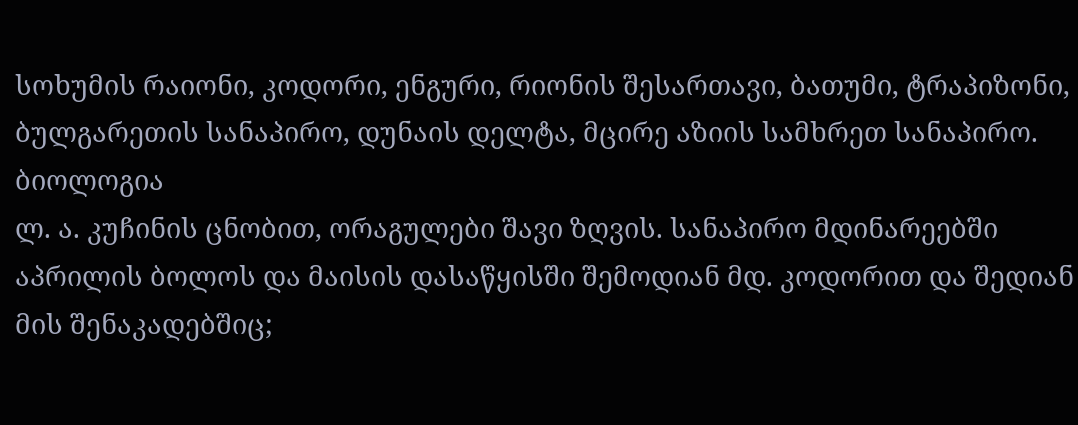სოხუმის რაიონი, კოდორი, ენგური, რიონის შესართავი, ბათუმი, ტრაპიზონი, ბულგარეთის სანაპირო, დუნაის დელტა, მცირე აზიის სამხრეთ სანაპირო.
ბიოლოგია
ლ. ა. კუჩინის ცნობით, ორაგულები შავი ზღვის. სანაპირო მდინარეებში აპრილის ბოლოს და მაისის დასაწყისში შემოდიან მდ. კოდორით და შედიან მის შენაკადებშიც;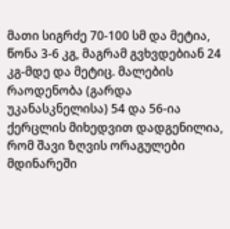მათი სიგრძე 70-100 სმ და მეტია, წონა 3-6 კგ, მაგრამ გვხვდებიან 24 კგ-მდე და მეტიც. მალების რაოდენობა (გარდა უკანასკნელისა) 54 და 56-ია ქერცლის მიხედვით დადგენილია, რომ შავი ზღვის ორაგულები მდინარეში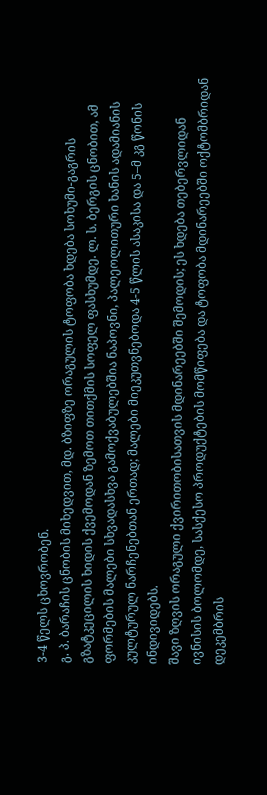3-4 წელს ცხოვრობენ.
გ. პ. ბარაჩის ცნობის მიხედვით, მდ. ბზიფზე ორაგულის ტოფობა ხდება სოხუმი-გაგრის გზატკეცილის ხიდის ქვემოდან ზემოთ თითქმის სოფელ ფასხუმდე. ლ. ს. ბერგის ცნობით, ამ ფორმების მალები სხვადასხვა გამოქვაბულებშია ნაპოვნი, პალეოლითური ხანის ადამიანის კულტურულ ნარჩენებთან ერთად; მალები მიეკუთვნებოდა 4-5 წლის ასაკისა და 5–მ კგ წონის ინდივიდებს.
შავი ზღვის ორაგული ქვირითობისათვის მდინარეებში შემოდის; ეს ხდება თებერვლიდან ივნისის ბოლომდე, სასქესო პროდუქტების მომწიფება და ტოფობა მდინარეებში ოქტომბრიდან დეკემბრის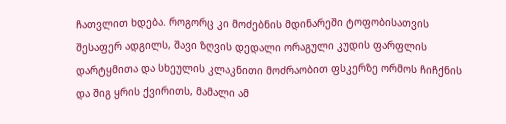ჩათვლით ხდება. როგორც კი მოძებნის მდინარეში ტოფობისათვის შესაფერ ადგილს, შავი ზღვის დედალი ორაგული კუდის ფარფლის დარტყმითა და სხეულის კლაკნითი მოძრაობით ფსკერზე ორმოს ჩიჩქნის და შიგ ყრის ქვირითს, მამალი ამ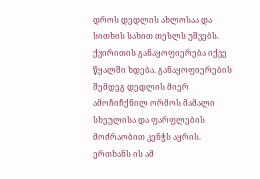დროს დედლის ახლოსაა და სითხის სახით თესლს უშვებს. ქვირითის განაყოფიერება იქვე წყალში ხდება. განაყოფიერების შემდეგ დედლის მიერ ამოჩიჩქნილ ორმოს მამალი სხეულისა და ფარფლების მოძრაობით კენჭს აყრის. ერთხანს ის ამ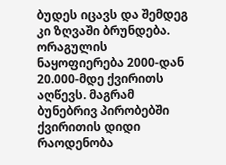ბუდეს იცავს და შემდეგ კი ზღვაში ბრუნდება. ორაგულის ნაყოფიერება 2000-დან 20.000-მდე ქვირითს აღწევს. მაგრამ ბუნებრივ პირობებში ქვირითის დიდი რაოდენობა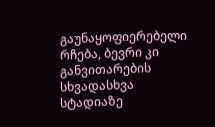გაუნაყოფიერებელი რჩება, ბევრი კი განვითარების სხვადასხვა სტადიაზე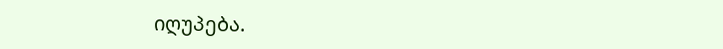იღუპება.